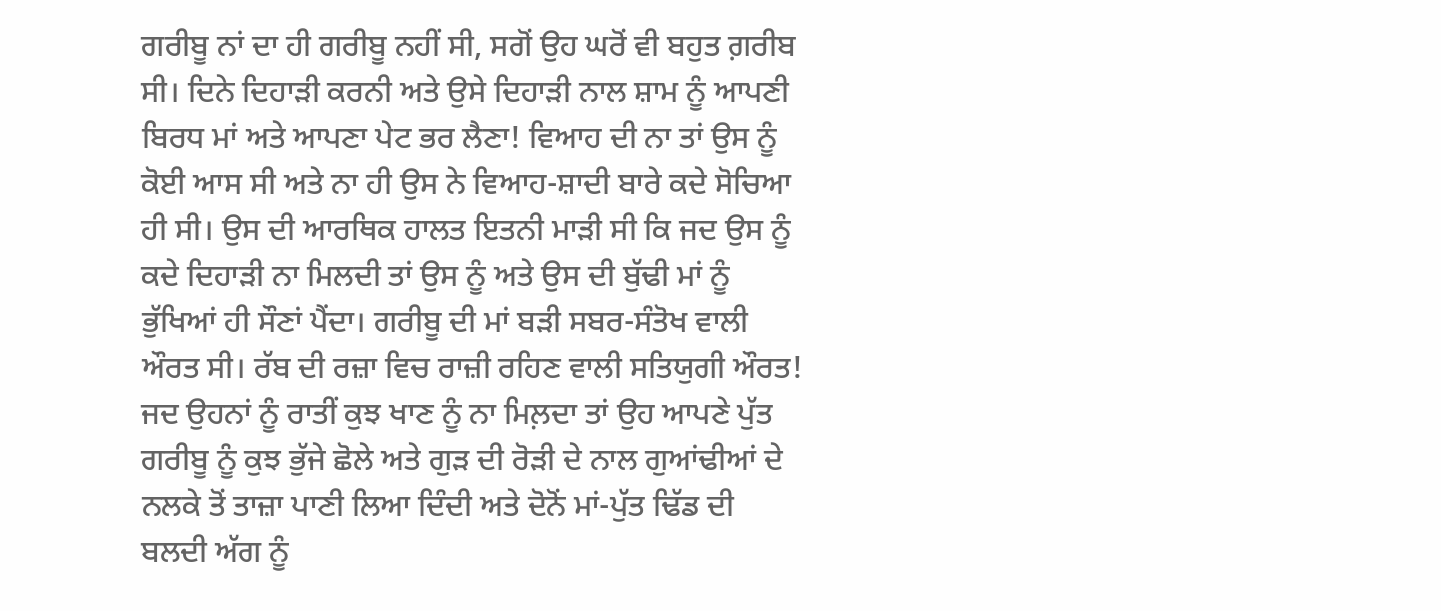ਗਰੀਬੂ ਨਾਂ ਦਾ ਹੀ ਗਰੀਬੂ ਨਹੀਂ ਸੀ, ਸਗੋਂ ਉਹ ਘਰੋਂ ਵੀ ਬਹੁਤ ਗ਼ਰੀਬ ਸੀ। ਦਿਨੇ ਦਿਹਾੜੀ ਕਰਨੀ ਅਤੇ ਉਸੇ ਦਿਹਾੜੀ ਨਾਲ ਸ਼ਾਮ ਨੂੰ ਆਪਣੀ ਬਿਰਧ ਮਾਂ ਅਤੇ ਆਪਣਾ ਪੇਟ ਭਰ ਲੈਣਾ! ਵਿਆਹ ਦੀ ਨਾ ਤਾਂ ਉਸ ਨੂੰ ਕੋਈ ਆਸ ਸੀ ਅਤੇ ਨਾ ਹੀ ਉਸ ਨੇ ਵਿਆਹ-ਸ਼ਾਦੀ ਬਾਰੇ ਕਦੇ ਸੋਚਿਆ ਹੀ ਸੀ। ਉਸ ਦੀ ਆਰਥਿਕ ਹਾਲਤ ਇਤਨੀ ਮਾੜੀ ਸੀ ਕਿ ਜਦ ਉਸ ਨੂੰ ਕਦੇ ਦਿਹਾੜੀ ਨਾ ਮਿਲਦੀ ਤਾਂ ਉਸ ਨੂੰ ਅਤੇ ਉਸ ਦੀ ਬੁੱਢੀ ਮਾਂ ਨੂੰ ਭੁੱਖਿਆਂ ਹੀ ਸੌਣਾਂ ਪੈਂਦਾ। ਗਰੀਬੂ ਦੀ ਮਾਂ ਬੜੀ ਸਬਰ-ਸੰਤੋਖ ਵਾਲੀ ਔਰਤ ਸੀ। ਰੱਬ ਦੀ ਰਜ਼ਾ ਵਿਚ ਰਾਜ਼ੀ ਰਹਿਣ ਵਾਲੀ ਸਤਿਯੁਗੀ ਔਰਤ! ਜਦ ਉਹਨਾਂ ਨੂੰ ਰਾਤੀਂ ਕੁਝ ਖਾਣ ਨੂੰ ਨਾ ਮਿਲ਼ਦਾ ਤਾਂ ਉਹ ਆਪਣੇ ਪੁੱਤ ਗਰੀਬੂ ਨੂੰ ਕੁਝ ਭੁੱਜੇ ਛੋਲੇ ਅਤੇ ਗੁੜ ਦੀ ਰੋੜੀ ਦੇ ਨਾਲ ਗੁਆਂਢੀਆਂ ਦੇ ਨਲਕੇ ਤੋਂ ਤਾਜ਼ਾ ਪਾਣੀ ਲਿਆ ਦਿੰਦੀ ਅਤੇ ਦੋਨੋਂ ਮਾਂ-ਪੁੱਤ ਢਿੱਡ ਦੀ ਬਲਦੀ ਅੱਗ ਨੂੰ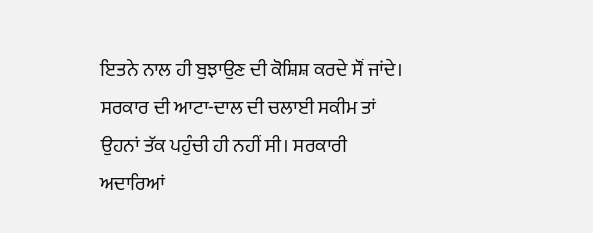ਇਤਨੇ ਨਾਲ ਹੀ ਬੁਝਾਉਣ ਦੀ ਕੋਸ਼ਿਸ਼ ਕਰਦੇ ਸੌਂ ਜਾਂਦੇ। ਸਰਕਾਰ ਦੀ ਆਟਾ-ਦਾਲ ਦੀ ਚਲਾਈ ਸਕੀਮ ਤਾਂ ਉਹਨਾਂ ਤੱਕ ਪਹੁੰਚੀ ਹੀ ਨਹੀਂ ਸੀ। ਸਰਕਾਰੀ ਅਦਾਰਿਆਂ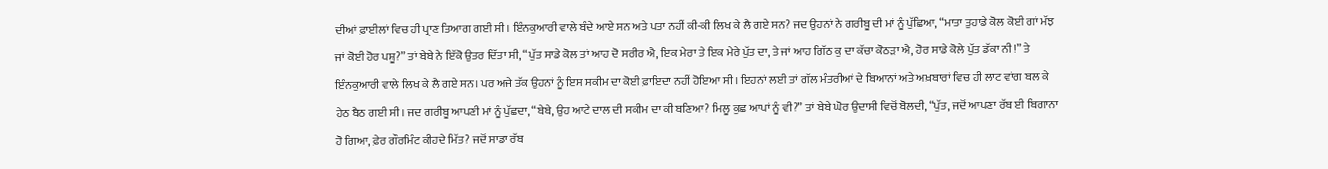ਦੀਆਂ ਫ਼ਾਈਲਾਂ ਵਿਚ ਹੀ ਪ੍ਰਾਣ ਤਿਆਗ ਗਈ ਸੀ। ਇੰਨਕੁਆਰੀ ਵਾਲੇ ਬੰਦੇ ਆਏ ਸਨ ਅਤੇ ਪਤਾ ਨਹੀਂ ਕੀ-ਕੀ ਲਿਖ ਕੇ ਲੈ ਗਏ ਸਨ? ਜਦ ਉਹਨਾਂ ਨੇ ਗਰੀਬੂ ਦੀ ਮਾਂ ਨੂੰ ਪੁੱਛਿਆ, “ਮਾਤਾ ਤੁਹਾਡੇ ਕੋਲ ਕੋਈ ਗਾਂ ਮੱਝ ਜਾਂ ਕੋਈ ਹੋਰ ਪਸ਼ੂ?” ਤਾਂ ਬੇਬੇ ਨੇ ਇੱਕੋ ਉਤਰ ਦਿੱਤਾ ਸੀ, “ਪੁੱਤ ਸਾਡੇ ਕੋਲ ਤਾਂ ਆਹ ਦੋ ਸਰੀਰ ਐ, ਇਕ ਮੇਰਾ ਤੇ ਇਕ ਮੇਰੇ ਪੁੱਤ ਦਾ, ਤੇ ਜਾਂ ਆਹ ਗਿੱਠ ਕੁ ਦਾ ਕੱਚਾ ਕੋਠੜਾ ਐ, ਹੋਰ ਸਾਡੇ ਕੋਲੇ ਪੁੱਤ ਡੱਕਾ ਨੀ!” ਤੇ ਇੰਨਕੁਆਰੀ ਵਾਲੇ ਲਿਖ ਕੇ ਲੈ ਗਏ ਸਨ। ਪਰ ਅਜੇ ਤੱਕ ਉਹਨਾਂ ਨੂੰ ਇਸ ਸਕੀਮ ਦਾ ਕੋਈ ਫ਼ਾਇਦਾ ਨਹੀਂ ਹੋਇਆ ਸੀ। ਇਹਨਾਂ ਲਈ ਤਾਂ ਗੱਲ ਮੰਤਰੀਆਂ ਦੇ ਬਿਆਨਾਂ ਅਤੇ ਅਖ਼ਬਾਰਾਂ ਵਿਚ ਹੀ ਲਾਟ ਵਾਂਗ ਬਲ ਕੇ ਹੇਠ ਬੈਠ ਗਈ ਸੀ। ਜਦ ਗਰੀਬੂ ਆਪਣੀ ਮਾਂ ਨੂੰ ਪੁੱਛਦਾ, “ਬੇਬੇ, ਉਹ ਆਟੇ ਦਾਲ ਦੀ ਸਕੀਮ ਦਾ ਕੀ ਬਣਿਆ? ਮਿਲੂ ਕੁਛ ਆਪਾਂ ਨੂੰ ਵੀ?” ਤਾਂ ਬੇਬੇ ਘੋਰ ਉਦਾਸੀ ਵਿਚੋਂ ਬੋਲਦੀ, “ਪੁੱਤ, ਜਦੋਂ ਆਪਣਾ ਰੱਬ ਈ ਬਿਗਾਨਾ ਹੋ ਗਿਆ, ਫ਼ੇਰ ਗੌਰਮਿੰਟ ਕੀਹਦੇ ਮਿੱਤ? ਜਦੋਂ ਸਾਡਾ ਰੱਬ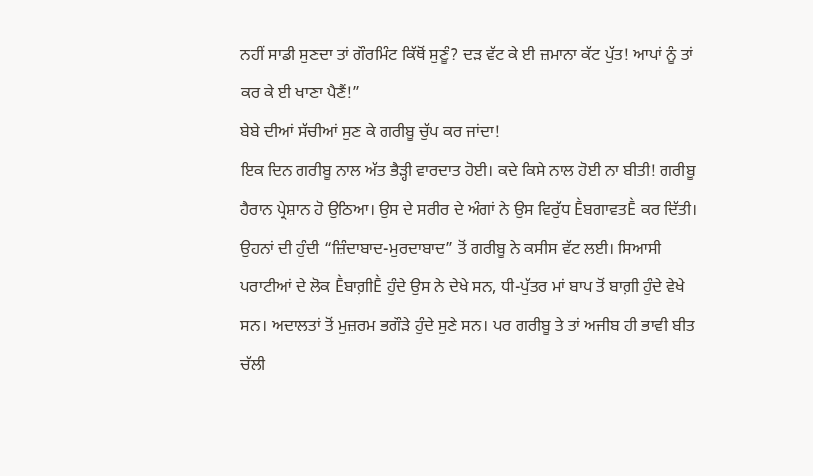ਨਹੀਂ ਸਾਡੀ ਸੁਣਦਾ ਤਾਂ ਗੌਰਮਿੰਟ ਕਿੱਥੋਂ ਸੁਣੂੰ? ਦੜ ਵੱਟ ਕੇ ਈ ਜ਼ਮਾਨਾ ਕੱਟ ਪੁੱਤ! ਆਪਾਂ ਨੂੰ ਤਾਂ ਕਰ ਕੇ ਈ ਖਾਣਾ ਪੈਣੈਂ!”
ਬੇਬੇ ਦੀਆਂ ਸੱਚੀਆਂ ਸੁਣ ਕੇ ਗਰੀਬੂ ਚੁੱਪ ਕਰ ਜਾਂਦਾ!
ਇਕ ਦਿਨ ਗਰੀਬੂ ਨਾਲ ਅੱਤ ਭੈੜ੍ਹੀ ਵਾਰਦਾਤ ਹੋਈ। ਕਦੇ ਕਿਸੇ ਨਾਲ ਹੋਈ ਨਾ ਬੀਤੀ! ਗਰੀਬੂ ਹੈਰਾਨ ਪ੍ਰੇਸ਼ਾਨ ਹੋ ਉਠਿਆ। ਉਸ ਦੇ ਸਰੀਰ ਦੇ ਅੰਗਾਂ ਨੇ ਉਸ ਵਿਰੁੱਧ ḔਬਗਾਵਤḔ ਕਰ ਦਿੱਤੀ। ਉਹਨਾਂ ਦੀ ਹੁੰਦੀ “ਜ਼ਿੰਦਾਬਾਦ-ਮੁਰਦਾਬਾਦ” ਤੋਂ ਗਰੀਬੂ ਨੇ ਕਸੀਸ ਵੱਟ ਲਈ। ਸਿਆਸੀ ਪਰਾਟੀਆਂ ਦੇ ਲੋਕ Ḕਬਾਗ਼ੀḔ ਹੁੰਦੇ ਉਸ ਨੇ ਦੇਖੇ ਸਨ, ਧੀ-ਪੁੱਤਰ ਮਾਂ ਬਾਪ ਤੋਂ ਬਾਗ਼ੀ ਹੁੰਦੇ ਵੇਖੇ ਸਨ। ਅਦਾਲਤਾਂ ਤੋਂ ਮੁਜ਼ਰਮ ਭਗੌੜੇ ਹੁੰਦੇ ਸੁਣੇ ਸਨ। ਪਰ ਗਰੀਬੂ ਤੇ ਤਾਂ ਅਜੀਬ ਹੀ ਭਾਵੀ ਬੀਤ ਚੱਲੀ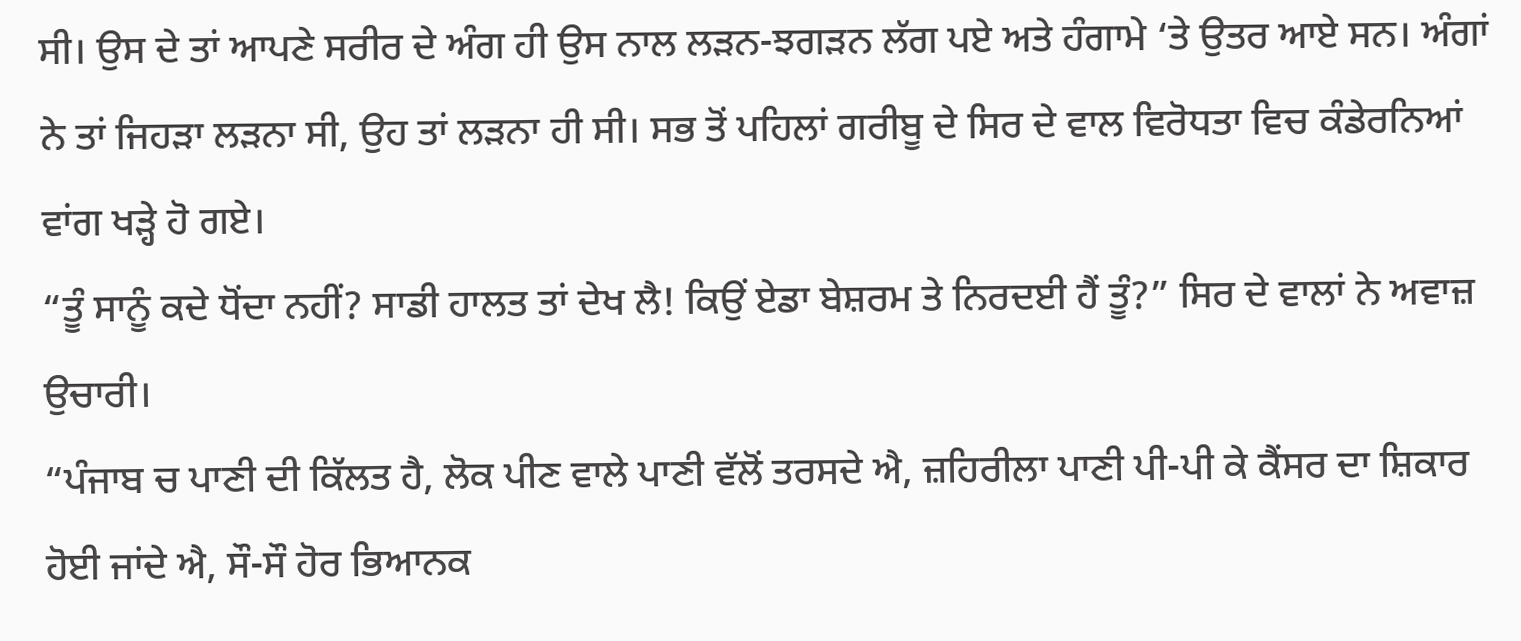ਸੀ। ਉਸ ਦੇ ਤਾਂ ਆਪਣੇ ਸਰੀਰ ਦੇ ਅੰਗ ਹੀ ਉਸ ਨਾਲ ਲੜਨ-ਝਗੜਨ ਲੱਗ ਪਏ ਅਤੇ ਹੰਗਾਮੇ ‘ਤੇ ਉਤਰ ਆਏ ਸਨ। ਅੰਗਾਂ ਨੇ ਤਾਂ ਜਿਹੜਾ ਲੜਨਾ ਸੀ, ਉਹ ਤਾਂ ਲੜਨਾ ਹੀ ਸੀ। ਸਭ ਤੋਂ ਪਹਿਲਾਂ ਗਰੀਬੂ ਦੇ ਸਿਰ ਦੇ ਵਾਲ ਵਿਰੋਧਤਾ ਵਿਚ ਕੰਡੇਰਨਿਆਂ ਵਾਂਗ ਖੜ੍ਹੇ ਹੋ ਗਏ।
“ਤੂੰ ਸਾਨੂੰ ਕਦੇ ਧੋਂਦਾ ਨਹੀਂ? ਸਾਡੀ ਹਾਲਤ ਤਾਂ ਦੇਖ ਲੈ! ਕਿਉਂ ਏਡਾ ਬੇਸ਼ਰਮ ਤੇ ਨਿਰਦਈ ਹੈਂ ਤੂੰ?” ਸਿਰ ਦੇ ਵਾਲਾਂ ਨੇ ਅਵਾਜ਼ ਉਚਾਰੀ।
“ਪੰਜਾਬ ਚ ਪਾਣੀ ਦੀ ਕਿੱਲਤ ਹੈ, ਲੋਕ ਪੀਣ ਵਾਲੇ ਪਾਣੀ ਵੱਲੋਂ ਤਰਸਦੇ ਐ, ਜ਼ਹਿਰੀਲਾ ਪਾਣੀ ਪੀ-ਪੀ ਕੇ ਕੈਂਸਰ ਦਾ ਸ਼ਿਕਾਰ ਹੋਈ ਜਾਂਦੇ ਐ, ਸੌ-ਸੌ ਹੋਰ ਭਿਆਨਕ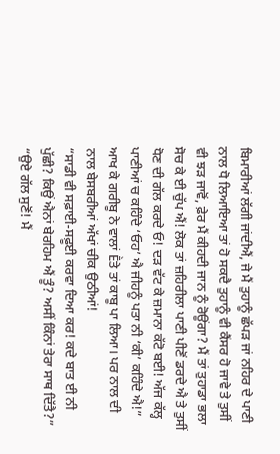ਬਿਮਾਰੀਆਂ ਲੱਗੀ ਜਾਂਦੀਐਂ, ਜੇ ਮੈਂ ਤੁਹਾਨੂੰ ਛੱਪੜ ਜਾਂ ਨਹਿਰ ਦੇ ਪਾਣੀ ਨਾਲ ਧੋ ਲਿਆਇਆ ਤਾਂ ਹੋ ਸਕਦੈ ਤੁਹਾਨੂੰ ਵੀ ਕੈਂਸਰ ਹੋ ਜਾਵੇ ਤੇ ਤੁਸੀਂ ਵੀ ਝੜ ਜਾਵੋਂ, ਫ਼ੇਰ ਮੈਂ ਕੀਹਦੀ ਜਾਨ ਨੂੰ ਰੋਊਂਗਾ? ਮੈਂ ਤਾਂ ਤੁਹਾਡਾ ਭਲਾ ਸੋਚ ਕੇ ਈ ਚੁੱਪ ਐਂ! ਲੋਕ ਤਾਂ ਜ਼ਹਿਰੀਲਾ ਪਾਣੀ ਪੀਣੋਂ ਡਰਦੇ ਐ ਤੇ ਤੁਸੀਂ ਧੋਣ ਦੀ ਗੱਲ ਕਰਦੇ ਓ! ਦੜ ਵੱਟ ਕੇ ਜ਼ਮਾਨਾ ਕੱਟੋ ਬਈ! ਅੱਜ ਕੱਲ੍ਹ ਪਾਣੀਆਂ ਚ ਕਹਿੰਦੇ ‘ਓਹ’ ਐ ਜੀਹਨੂੰ ਪਤਾ ਨੀ ‘ਕੀ’ ਕਹਿੰਦੇ ਐ!” ਆਖ ਕੇ ਗਰੀਬੂ ਨੇ ਵਾਲਾਂ Ḕਤੇ ਤਾਂ ਕਾਬੂ ਪਾ ਲਿਆ। ਪਰ ਨਾਲ ਦੀ ਨਾਲ ਬੇਸਬਰੀਆਂ ਅੱਖਾਂ ਚੀਕ ਉਠੀਆਂ!
“ਸਾਡੀ ਵੀ ਸਫ਼ਾਈ-ਸਫ਼ੂਈ ਕਰਵਾ ਦਿਆ ਕਰ! ਕਦੇ ਬਾਤ ਈ ਨੀ ਪੁੱਛੀ? ਕਿਉਂ ਐਨਾਂ ਬੇਰਹਿਮ ਐਂ ਤੂੰ? ਅਸੀਂ ਕਿੰਨਾਂ ਤੇਰਾ ਸਾਥ ਦਿੱਤੈ?”
“ਉਏ ਗੱਲ ਸੁਣੋਂ! ਮੈਂ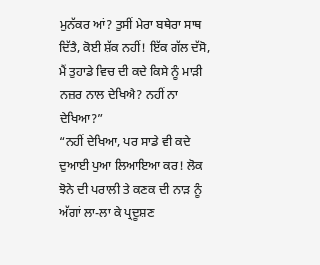ਮੁਨੱਕਰ ਆਂ? ਤੁਸੀਂ ਮੇਰਾ ਬਥੇਰਾ ਸਾਥ ਦਿੱਤੈ, ਕੋਈ ਸ਼ੱਕ ਨਹੀਂ! ਇੱਕ ਗੱਲ ਦੱਸੋ, ਮੈਂ ਤੁਹਾਡੇ ਵਿਚ ਦੀ ਕਦੇ ਕਿਸੇ ਨੂੰ ਮਾੜੀ ਨਜ਼ਰ ਨਾਲ ਦੇਖਿਐ? ਨਹੀਂ ਨਾ ਦੇਖਿਆ?”
“ਨਹੀਂ ਦੇਖਿਆ, ਪਰ ਸਾਡੇ ਵੀ ਕਦੇ ਦੁਆਈ ਪੁਆ ਲਿਆਇਆ ਕਰ! ਲੋਕ ਝੋਨੇ ਦੀ ਪਰਾਲੀ ਤੇ ਕਣਕ ਦੀ ਨਾੜ ਨੂੰ ਅੱਗਾਂ ਲਾ-ਲਾ ਕੇ ਪ੍ਰਦੂਸ਼ਣ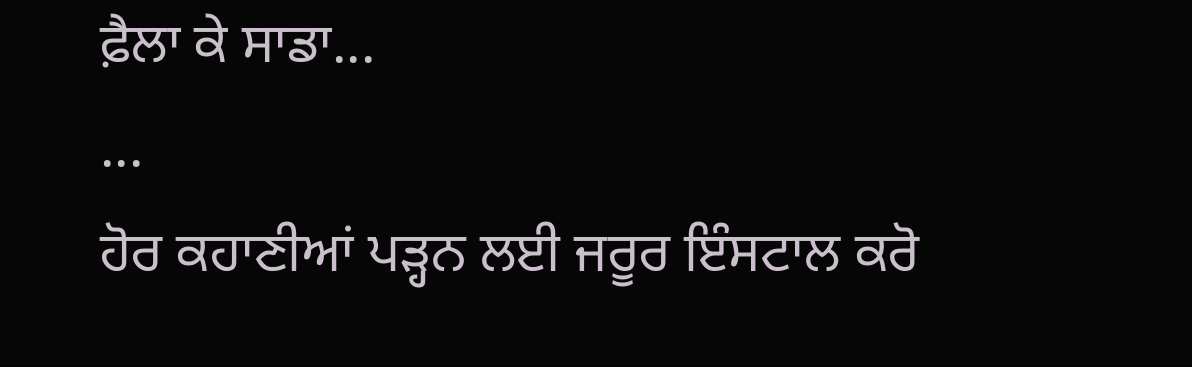ਫ਼ੈਲਾ ਕੇ ਸਾਡਾ...
...
ਹੋਰ ਕਹਾਣੀਆਂ ਪੜ੍ਹਨ ਲਈ ਜਰੂਰ ਇੰਸਟਾਲ ਕਰੋ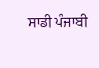ਸਾਡੀ ਪੰਜਾਬੀ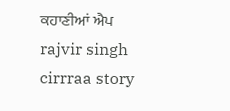ਕਹਾਣੀਆਂ ਐਪ
rajvir singh
cirrraa story